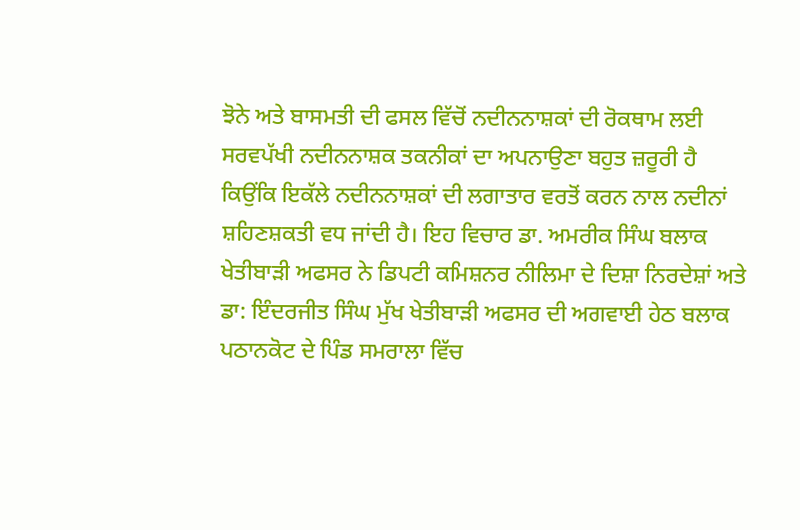ਝੋਨੇ ਅਤੇ ਬਾਸਮਤੀ ਦੀ ਫਸਲ ਵਿੱਚੋਂ ਨਦੀਨਨਾਸ਼ਕਾਂ ਦੀ ਰੋਕਥਾਮ ਲਈ ਸਰਵਪੱਖੀ ਨਦੀਨਨਾਸ਼ਕ ਤਕਨੀਕਾਂ ਦਾ ਅਪਨਾਉਣਾ ਬਹੁਤ ਜ਼ਰੂਰੀ ਹੈ ਕਿਉਂਕਿ ਇਕੱਲੇ ਨਦੀਨਨਾਸ਼ਕਾਂ ਦੀ ਲਗਾਤਾਰ ਵਰਤੋਂ ਕਰਨ ਨਾਲ ਨਦੀਨਾਂ ਸ਼ਹਿਣਸ਼ਕਤੀ ਵਧ ਜਾਂਦੀ ਹੈ। ਇਹ ਵਿਚਾਰ ਡਾ. ਅਮਰੀਕ ਸਿੰਘ ਬਲਾਕ ਖੇਤੀਬਾੜੀ ਅਫਸਰ ਨੇ ਡਿਪਟੀ ਕਮਿਸ਼ਨਰ ਨੀਲਿਮਾ ਦੇ ਦਿਸ਼ਾ ਨਿਰਦੇਸ਼ਾਂ ਅਤੇ ਡਾ: ਇੰਦਰਜੀਤ ਸਿੰਘ ਮੁੱਖ ਖੇਤੀਬਾੜੀ ਅਫਸਰ ਦੀ ਅਗਵਾਈ ਹੇਠ ਬਲਾਕ ਪਠਾਨਕੋਟ ਦੇ ਪਿੰਡ ਸਮਰਾਲਾ ਵਿੱਚ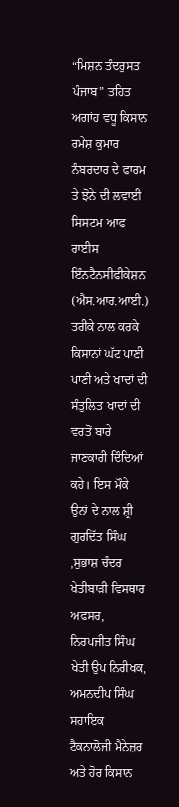“ਮਿਸ਼ਨ ਤੰਦਰੁਸਤ ਪੰਜਾਬ” ਤਹਿਤ ਅਗਾਂਹ ਵਧੂ ਕਿਸਾਨ ਰਮੇਸ਼ ਕੁਮਾਰ ਨੰਬਰਦਾਰ ਦੇ ਫਾਰਮ ਤੇ ਝੋਨੇ ਦੀ ਲਵਾਈ ਸਿਸਟਮ ਆਫ ਰਾਈਸ ਇੰਨਟੈਨਸੀਫੀਕੇਸ਼ਨ (ਐਸ.ਆਰ.ਆਈ.) ਤਰੀਕੇ ਨਾਲ ਕਰਕੇ ਕਿਸਾਨਾਂ ਘੱਟ ਪਾਣੀ ਪਾਣੀ ਅਤੇ ਖਾਦਾਂ ਦੀ ਸੰਤੁਲਿਤ ਖਾਦਾਂ ਦੀ ਵਰਤੋਂ ਬਾਰੇ ਜਾਣਕਾਰੀ ਦਿੰਦਿਆਂ ਕਹੇ। ਇਸ ਮੌਕੇ ਉਨਾਂ ਦੇ ਨਾਲ ਸ਼੍ਰੀ ਗੁਰਦਿੱਤ ਸਿੰਘ ,ਸੁਭਾਸ਼ ਚੰਦਰ ਖੇਤੀਬਾੜੀ ਵਿਸਥਾਰ ਅਫਸਰ, ਨਿਰਪਜੀਤ ਸਿੰਘ ਖੇਤੀ ਉਪ ਨਿਰੀਖਕ, ਅਮਨਦੀਪ ਸਿੰਘ ਸਹਾਇਕ ਟੈਕਨਾਲੋਜੀ ਮੈਨੇਜ਼ਰ ਅਤੇ ਹੋਰ ਕਿਸਾਨ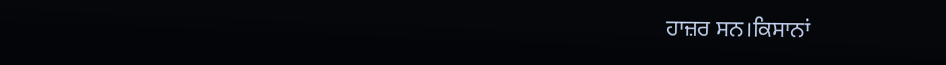ਹਾਜ਼ਰ ਸਨ।ਕਿਸਾਨਾਂ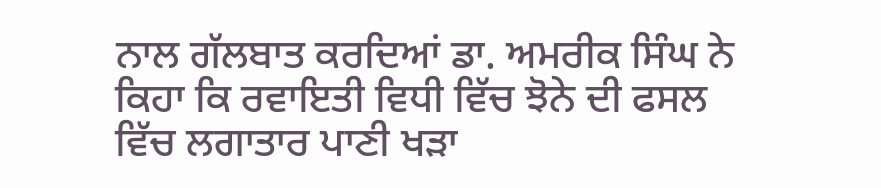ਨਾਲ ਗੱਲਬਾਤ ਕਰਦਿਆਂ ਡਾ. ਅਮਰੀਕ ਸਿੰਘ ਨੇ ਕਿਹਾ ਕਿ ਰਵਾਇਤੀ ਵਿਧੀ ਵਿੱਚ ਝੋਨੇ ਦੀ ਫਸਲ ਵਿੱਚ ਲਗਾਤਾਰ ਪਾਣੀ ਖੜਾ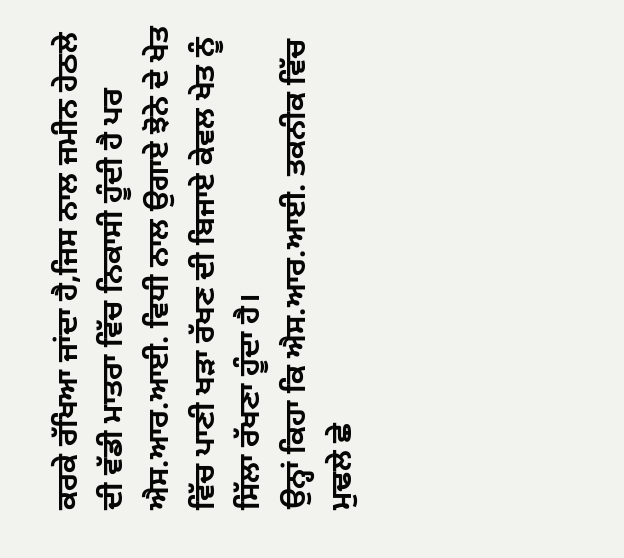ਕਰਕੇ ਰੱਖਿਆ ਜਾਂਦਾ ਹੈ,ਜਿਸ ਨਾਲ ਜਮੀਨ ਹੇਠਲੇ ਦੀ ਵੱਡੀ ਮਾਤਰਾ ਵਿੱਚ ਨਿਕਾਸੀ ਹੂੰਦੀ ਹੈ ਪਰ ਐਸ.ਆਰ.ਆਈ. ਵਿਧੀ ਨਾਲ ਉਗਾਏ ਝੋਨੇ ਦੇ ਖੇਤ ਵਿੱਚ ਪਾਣੀ ਖੜਾ ਰੱਖਣ ਦੀ ਬਿਜਾਏ ਕੇਵਲ ਖੇਤ ਨੂੰ ਸਿੱਲਾ ਰੱਖਣਾ ਹੂੰਦਾ ਹੈ।
ਉਨ੍ਹਾਂ ਕਿਹਾ ਕਿ ਐਸ.ਆਰ.ਆਈ. ਤਕਨੀਕ ਵਿੱਚ ਮੁਢਲੇ ਛੇ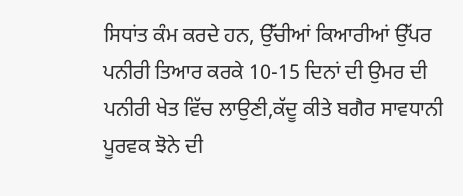ਸਿਧਾਂਤ ਕੰਮ ਕਰਦੇ ਹਨ, ਉੱਚੀਆਂ ਕਿਆਰੀਆਂ ਉੱਪਰ ਪਨੀਰੀ ਤਿਆਰ ਕਰਕੇ 10-15 ਦਿਨਾਂ ਦੀ ਉਮਰ ਦੀ ਪਨੀਰੀ ਖੇਤ ਵਿੱਚ ਲਾਉਣੀ,ਕੱਦੂ ਕੀਤੇ ਬਗੈਰ ਸਾਵਧਾਨੀ ਪੂਰਵਕ ਝੋਨੇ ਦੀ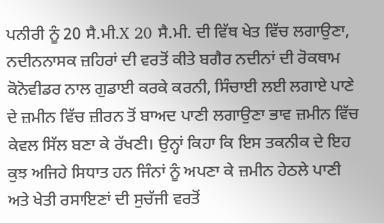ਪਨੀਰੀ ਨੂੰ 20 ਸੈ.ਮੀ.X 20 ਸੈ.ਮੀ. ਦੀ ਵਿੱਥ ਖੇਤ ਵਿੱਚ ਲਗਾਉਣਾ, ਨਦੀਨਨਾਸਕ ਜ਼ਹਿਰਾਂ ਦੀ ਵਰਤੋਂ ਕੀਤੇ ਬਗੈਰ ਨਦੀਨਾਂ ਦੀ ਰੋਕਥਾਮ ਕੋਨੋਵੀਡਰ ਨਾਲ ਗੁਡਾਈ ਕਰਕੇ ਕਰਨੀ, ਸਿੰਚਾਈ ਲਈ ਲਗਾਏ ਪਾਣੇ ਦੇ ਜ਼ਮੀਨ ਵਿੱਚ ਜ਼ੀਰਨ ਤੋਂ ਬਾਅਦ ਪਾਣੀ ਲਗਾਉਣਾ ਭਾਵ ਜ਼ਮੀਨ ਵਿੱਚ ਕੇਵਲ ਸਿੱਲ ਬਣਾ ਕੇ ਰੱਖਣੀ। ਉਨ੍ਹਾਂ ਕਿਹਾ ਕਿ ਇਸ ਤਕਨੀਕ ਦੇ ਇਹ ਕੁਝ ਅਜਿਹੇ ਸਿਧਾਤ ਹਨ ਜਿੰਨਾਂ ਨੂੰ ਅਪਣਾ ਕੇ ਜ਼ਮੀਨ ਹੇਠਲੇ ਪਾਣੀ ਅਤੇ ਖੇਤੀ ਰਸਾਇਣਾਂ ਦੀ ਸੁਚੱਜੀ ਵਰਤੋਂ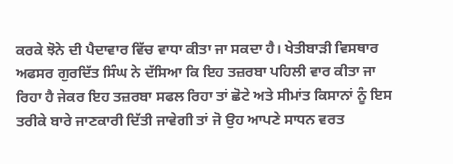ਕਰਕੇ ਝੋਨੇ ਦੀ ਪੈਦਾਵਾਰ ਵਿੱਚ ਵਾਧਾ ਕੀਤਾ ਜਾ ਸਕਦਾ ਹੈ। ਖੇਤੀਬਾੜੀ ਵਿਸਥਾਰ ਅਫਸਰ ਗੁਰਦਿੱਤ ਸਿੰਘ ਨੇ ਦੱਸਿਆ ਕਿ ਇਹ ਤਜ਼ਰਬਾ ਪਹਿਲੀ ਵਾਰ ਕੀਤਾ ਜਾ ਰਿਹਾ ਹੈ ਜੇਕਰ ਇਹ ਤਜ਼ਰਬਾ ਸਫਲ ਰਿਹਾ ਤਾਂ ਛੋਟੇ ਅਤੇ ਸੀਮਾਂਤ ਕਿਸਾਨਾਂ ਨੂੰ ਇਸ ਤਰੀਕੇ ਬਾਰੇ ਜਾਣਕਾਰੀ ਦਿੱਤੀ ਜਾਵੇਗੀ ਤਾਂ ਜੋ ਉਹ ਆਪਣੇ ਸਾਧਨ ਵਰਤ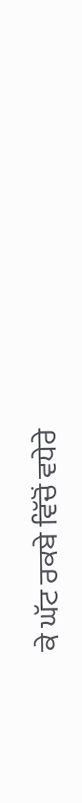ਕੇ ਘੱਟ ਰਕਬੇ ਵਿੱਚੋਂ ਵਧੇਰੇ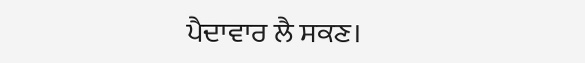ਪੈਦਾਵਾਰ ਲੈ ਸਕਣ।